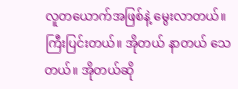လူတယောက်အဖြစ်နဲ့ မွေးလာတယ်။ ကြီးပြင်းတယ်။ အိုတယ် နာတယ် သေတယ်။ အိုတယ်ဆို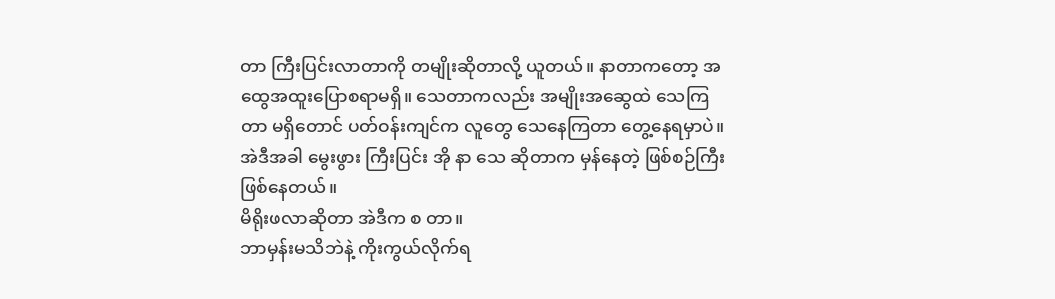တာ ကြီးပြင်းလာတာကို တမျိုးဆိုတာလို့ ယူတယ်။ နာတာကတော့ အထွေအထူးပြောစရာမရှိ။ သေတာကလည်း အမျိုးအဆွေထဲ သေကြတာ မရှိတောင် ပတ်ဝန်းကျင်က လူတွေ သေနေကြတာ တွေ့နေရမှာပဲ။
အဲဒီအခါ မွေးဖွား ကြီးပြင်း အို နာ သေ ဆိုတာက မှန်နေတဲ့ ဖြစ်စဉ်ကြီး ဖြစ်နေတယ်။
မိရိုးဖလာဆိုတာ အဲဒီက စ တာ။
ဘာမှန်းမသိဘဲနဲ့ ကိုးကွယ်လိုက်ရ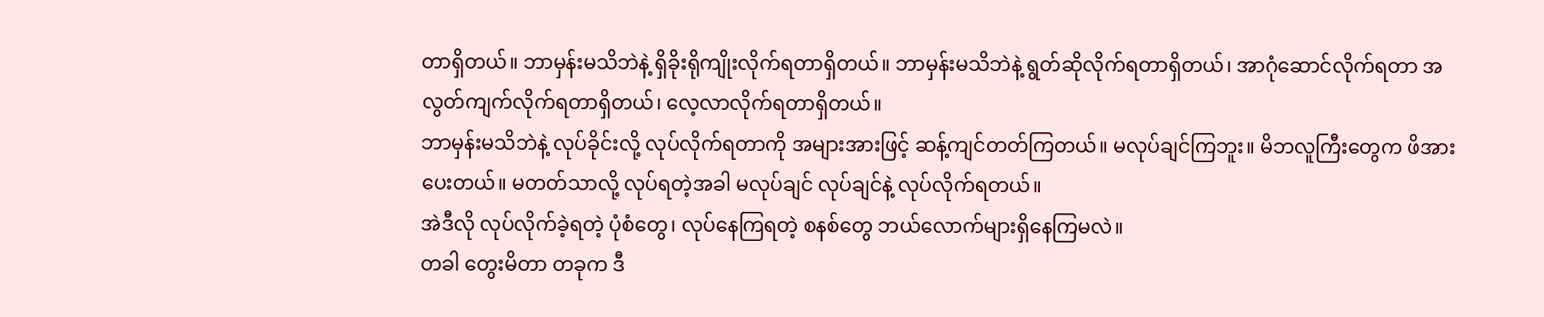တာရှိတယ်။ ဘာမှန်းမသိဘဲနဲ့ ရှိခိုးရိုကျိုးလိုက်ရတာရှိတယ်။ ဘာမှန်းမသိဘဲနဲ့ ရွတ်ဆိုလိုက်ရတာရှိတယ်၊ အာဂုံဆောင်လိုက်ရတာ အလွတ်ကျက်လိုက်ရတာရှိတယ်၊ လေ့လာလိုက်ရတာရှိတယ်။
ဘာမှန်းမသိဘဲနဲ့ လုပ်ခိုင်းလို့ လုပ်လိုက်ရတာကို အများအားဖြင့် ဆန့်ကျင်တတ်ကြတယ်။ မလုပ်ချင်ကြဘူး။ မိဘလူကြီးတွေက ဖိအားပေးတယ်။ မတတ်သာလို့ လုပ်ရတဲ့အခါ မလုပ်ချင် လုပ်ချင်နဲ့ လုပ်လိုက်ရတယ်။
အဲဒီလို လုပ်လိုက်ခဲ့ရတဲ့ ပုံစံတွေ၊ လုပ်နေကြရတဲ့ စနစ်တွေ ဘယ်လောက်များရှိနေကြမလဲ။
တခါ တွေးမိတာ တခုက ဒီ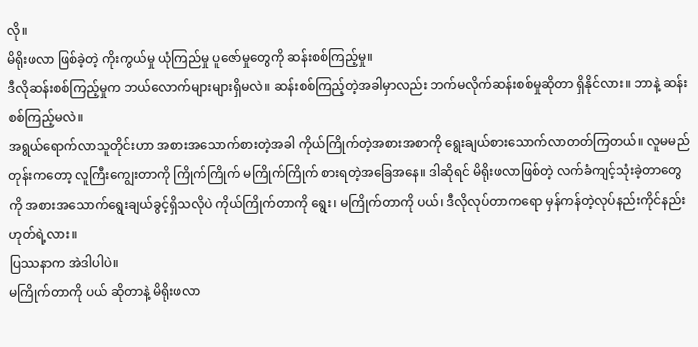လို။
မိရိုးဖလာ ဖြစ်ခဲ့တဲ့ ကိုးကွယ်မှု ယုံကြည်မှု ပူဇော်မှုတွေကို ဆန်းစစ်ကြည့်မှု။
ဒီလိုဆန်းစစ်ကြည့်မှုက ဘယ်လောက်များများရှိမလဲ။ ဆန်းစစ်ကြည့်တဲ့အခါမှာလည်း ဘက်မလိုက်ဆန်းစစ်မှုဆိုတာ ရှိနိုင်လား။ ဘာနဲ့ ဆန်းစစ်ကြည့်မလဲ။
အရွယ်ရောက်လာသူတိုင်းဟာ အစားအသောက်စားတဲ့အခါ ကိုယ်ကြိုက်တဲ့အစားအစာကို ရွေးချယ်စားသောက်လာတတ်ကြတယ်။ လူမမည်တုန်းကတော့ လူကြီးကျွေးတာကို ကြိုက်ကြိုက် မကြိုက်ကြိုက် စားရတဲ့အခြေအနေ။ ဒါဆိုရင် မိရိုးဖလာဖြစ်တဲ့ လက်ခံကျင့်သုံးခဲ့တာတွေကို အစားအသောက်ရွေးချယ်ခွင့်ရှိသလိုပဲ ကိုယ်ကြိုက်တာကို ရွေး၊ မကြိုက်တာကို ပယ်၊ ဒီလိုလုပ်တာကရော မှန်ကန်တဲ့လုပ်နည်းကိုင်နည်းဟုတ်ရဲ့လား။
ပြဿနာက အဲဒါပါပဲ။
မကြိုက်တာကို ပယ် ဆိုတာနဲ့ မိရိုးဖလာ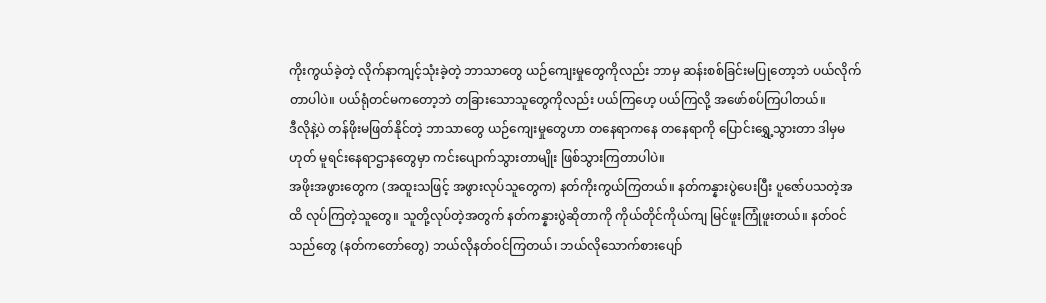ကိုးကွယ်ခဲ့တဲ့ လိုက်နာကျင့်သုံးခဲ့တဲ့ ဘာသာတွေ ယဉ်ကျေးမှုတွေကိုလည်း ဘာမှ ဆန်းစစ်ခြင်းမပြုတော့ဘဲ ပယ်လိုက်တာပါပဲ။ ပယ်ရုံတင်မကတော့ဘဲ တခြားသောသူတွေကိုလည်း ပယ်ကြဟေ့ ပယ်ကြလို့ အဖော်စပ်ကြပါတယ်။
ဒီလိုနဲ့ပဲ တန်ဖိုးမဖြတ်နိုင်တဲ့ ဘာသာတွေ ယဉ်ကျေးမှုတွေဟာ တနေရာကနေ တနေရာကို ပြောင်းရွှေ့သွားတာ ဒါမှမဟုတ် မူရင်းနေရာဌာနတွေမှာ ကင်းပျောက်သွားတာမျိုး ဖြစ်သွားကြတာပါပဲ။
အဖိုးအဖွားတွေက (အထူးသဖြင့် အဖွားလုပ်သူတွေက) နတ်ကိုးကွယ်ကြတယ်။ နတ်ကန္နားပွဲပေးပြီး ပူဇော်ပသတဲ့အထိ လုပ်ကြတဲ့သူတွေ။ သူတို့လုပ်တဲ့အတွက် နတ်ကန္နားပွဲဆိုတာကို ကိုယ်တိုင်ကိုယ်ကျ မြင်ဖူးကြုံဖူးတယ်။ နတ်ဝင်သည်တွေ (နတ်ကတော်တွေ) ဘယ်လိုနတ်ဝင်ကြတယ်၊ ဘယ်လိုသောက်စားပျော်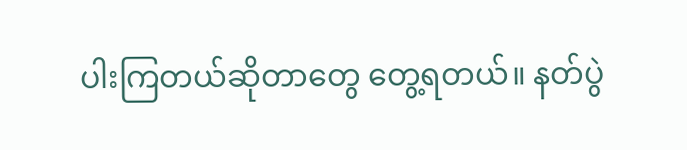ပါးကြတယ်ဆိုတာတွေ တွေ့ရတယ်။ နတ်ပွဲ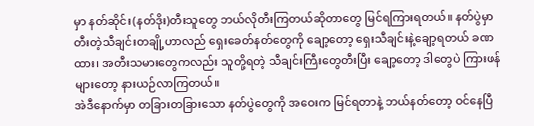မှာ နတ်ဆိုင်း(နတ်ဒိုး)တီးသူတွေ ဘယ်လိုတီးကြတယ်ဆိုတာတွေ မြင်ရကြားရတယ်။ နတ်ပွဲမှာ တီးတဲ့သီချင်းတချို့ဟာလည် ရှေးခေတ်နတ်တွေကို ချော့တော့ ရှေးသီချင်းနဲ့ချော့ရတယ် ခဏထား၊ အတီးသမားတွေကလည်း သူတို့ရတဲ့ သီချင်းကြီးတွေတီးပြီး ချော့တော့ ဒါတွေပဲ ကြားဖန်များတော့ နားယဉ်လာကြတယ်။
အဲဒီနောက်မှာ တခြားတခြားသော နတ်ပွဲတွေကို အဝေးက မြင်ရတာနဲ့ ဘယ်နတ်တော့ ဝင်နေပြီ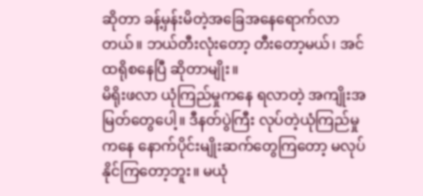ဆိုတာ ခန့်မှန်းမိတဲ့အခြေအနေရောက်လာတယ်။ ဘယ်တီးလုံးတော့ တီးတော့မယ်၊ အင်ထရိုစနေပြီ ဆိုတာမျိုး။
မိရိုးဖလာ ယုံကြည်မှုကနေ ရလာတဲ့ အကျိုးအမြတ်တွေပေါ့။ ဒီနတ်ပွဲကြီး လုပ်တဲ့ယုံကြည်မှုကနေ နောက်ပိုင်းမျိုးဆက်တွေကြတော့ မလုပ်နိုင်ကြတော့ဘူး။ မယုံ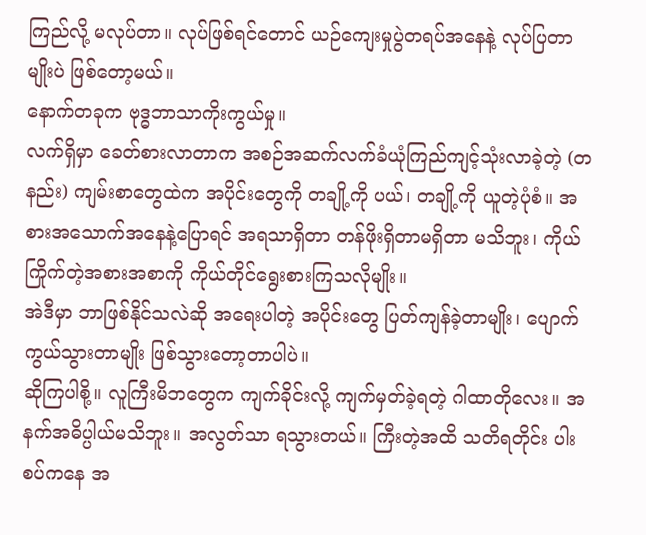ကြည်လို့ မလုပ်တာ။ လုပ်ဖြစ်ရင်တောင် ယဉ်ကျေးမှုပွဲတရပ်အနေနဲ့ လုပ်ပြတာမျိုးပဲ ဖြစ်တော့မယ်။
နောက်တခုက ဗုဒ္ဓဘာသာကိုးကွယ်မှု။
လက်ရှိမှာ ခေတ်စားလာတာက အစဉ်အဆက်လက်ခံယုံကြည်ကျင့်သုံးလာခဲ့တဲ့ (တနည်း) ကျမ်းစာတွေထဲက အပိုင်းတွေကို တချို့ကို ပယ်၊ တချို့ကို ယူတဲ့ပုံစံ။ အစားအသောက်အနေနဲ့ပြောရင် အရသာရှိတာ တန်ဖိုးရှိတာမရှိတာ မသိဘူး၊ ကိုယ်ကြိုက်တဲ့အစားအစာကို ကိုယ်တိုင်ရွေးစားကြသလိုမျိုး။
အဲဒီမှာ ဘာဖြစ်နိုင်သလဲဆို အရေးပါတဲ့ အပိုင်းတွေ ပြတ်ကျန်ခဲ့တာမျိုး၊ ပျောက်ကွယ်သွားတာမျိုး ဖြစ်သွားတော့တာပါပဲ။
ဆိုကြပါစို့။ လူကြီးမိဘတွေက ကျက်ခိုင်းလို့ ကျက်မှတ်ခဲ့ရတဲ့ ဂါထာတိုလေး။ အနက်အဓိပ္ပါယ်မသိဘူး။ အလွတ်သာ ရသွားတယ်။ ကြီးတဲ့အထိ သတိရတိုင်း ပါးစပ်ကနေ အ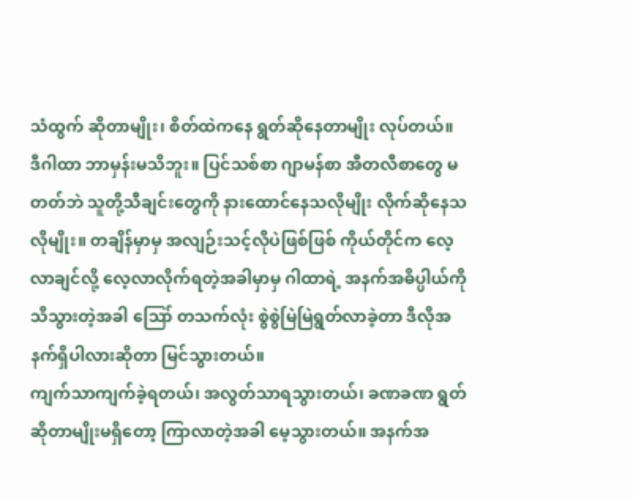သံထွက် ဆိုတာမျိုး၊ စိတ်ထဲကနေ ရွတ်ဆိုနေတာမျိုး လုပ်တယ်။ ဒီဂါထာ ဘာမှန်းမသိဘူး။ ပြင်သစ်စာ ဂျာမန်စာ အီတလီစာတွေ မတတ်ဘဲ သူတို့သီချင်းတွေကို နားထောင်နေသလိုမျိုး လိုက်ဆိုနေသလိုမျိုး။ တချိန်မှာမှ အလျဉ်းသင့်လိုပဲဖြစ်ဖြစ် ကိုယ်တိုင်က လေ့လာချင်လို့ လေ့လာလိုက်ရတဲ့အခါမှာမှ ဂါထာရဲ့ အနက်အဓိပ္ပါယ်ကို သိသွားတဲ့အခါ ဪ တသက်လုံး စွဲစွဲမြဲမြဲရွတ်လာခဲ့တာ ဒီလိုအနက်ရှိပါလားဆိုတာ မြင်သွားတယ်။
ကျက်သာကျက်ခဲ့ရတယ်၊ အလွတ်သာရသွားတယ်၊ ခဏခဏ ရွတ်ဆိုတာမျိုးမရှိတော့ ကြာလာတဲ့အခါ မေ့သွားတယ်။ အနက်အ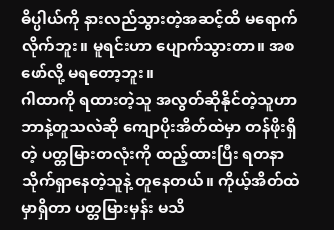ဓိပ္ပါယ်ကို နားလည်သွားတဲ့အဆင့်ထိ မရောက်လိုက်ဘူး။ မူရင်းဟာ ပျောက်သွားတာ။ အစဖော်လို့ မရတော့ဘူး။
ဂါထာကို ရထားတဲ့သူ အလွတ်ဆိုနိုင်တဲ့သူဟာ ဘာနဲ့တူသလဲဆို ကျောပိုးအိတ်ထဲမှာ တန်ဖိုးရှိတဲ့ ပတ္တမြားတလုံးကို ထည့်ထားပြီး ရတနာသိုက်ရှာနေတဲ့သူနဲ့ တူနေတယ်။ ကိုယ့်အိတ်ထဲမှာရှိတာ ပတ္တမြားမှန်း မသိ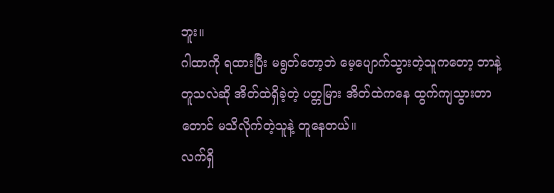ဘူး။
ဂါထာကို ရထားပြီး မရွတ်တော့ဘဲ မေ့ပျောက်သွားတဲ့သူကတော့ ဘာနဲ့တူသလဲဆို အိတ်ထဲရှိခဲ့တဲ့ ပတ္တမြား အိတ်ထဲကနေ ထွက်ကျသွားတာတောင် မသိလိုက်တဲ့သူနဲ့ တူနေတယ်။
လက်ရှိ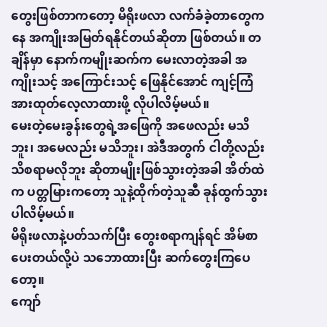တွေးဖြစ်တာကတော့ မိရိုးဖလာ လက်ခံခဲ့တာတွေကနေ အကျိုးအမြတ်ရနိုင်တယ်ဆိုတာ ဖြစ်တယ်။ တချိန်မှာ နောက်ကမျိုးဆက်က မေးလာတဲ့အခါ အကျိုးသင့် အကြောင်းသင့် ဖြေနိုင်အောင် ကျင့်ကြံအားထုတ်လေ့လာထားဖို့ လိုပါလိမ့်မယ်။
မေးတဲ့မေးခွန်းတွေရဲ့အဖြေကို အဖေလည်း မသိဘူး၊ အမေလည်း မသိဘူး၊ အဲဒီအတွက် ငါတို့လည်း သိစရာမလိုဘူး ဆိုတာမျိုးဖြစ်သွားတဲ့အခါ အိတ်ထဲက ပတ္တမြားကတော့ သူနဲ့ထိုက်တဲ့သူဆီ ခုန်ထွက်သွားပါလိမ့်မယ်။
မိရိုးဖလာနဲ့ပတ်သက်ပြီး တွေးစရာကျန်ရင် အိမ်စာပေးတယ်လို့ပဲ သဘောထားပြီး ဆက်တွေးကြပေတော့။
ကျော်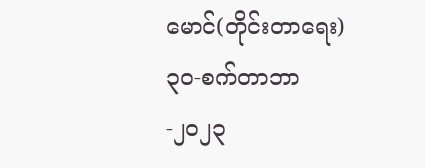မောင်(တိုင်းတာရေး)
၃၀-စက်တာဘာ-၂၀၂၃